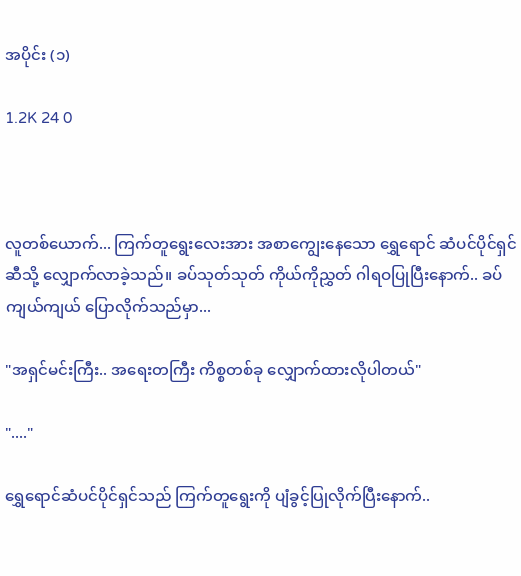အပိုင်း (၁)

1.2K 24 0



လူတစ်ယောက်... ကြက်တူရွေးလေးအား အစာကျွေးနေသော ရွှေရောင် ဆံပင်ပိုင်ရှင်ဆီသို့ လျှောက်လာခဲ့သည်။ ခပ်သုတ်သုတ် ကိုယ်ကိုညွှတ် ဂါရဝပြုပြီးနောက်.. ခပ်ကျယ်ကျယ် ပြောလိုက်သည်မှာ...

"အရှင်မင်းကြီး.. အရေးတကြီး ကိစ္စတစ်ခု လျှောက်ထားလိုပါတယ်"

"...."

ရွှေရောင်ဆံပင်ပိုင်ရှင်သည် ကြက်တူရွေးကို ပျံခွင့်ပြုလိုက်ပြီးနောက်..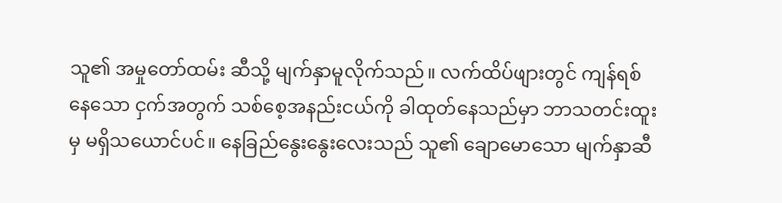သူ၏ အမှုတော်ထမ်း ဆီသို့ မျက်နှာမူလိုက်သည်။ လက်ထိပ်ဖျားတွင် ကျန်ရစ်နေသော ငှက်အတွက် သစ်စေ့အနည်းငယ်ကို ခါထုတ်နေသည်မှာ ဘာသတင်းထူးမှ မရှိသယောင်ပင်။ နေခြည်နွေးနွေးလေးသည် သူ၏ ချောမောသော မျက်နှာဆီ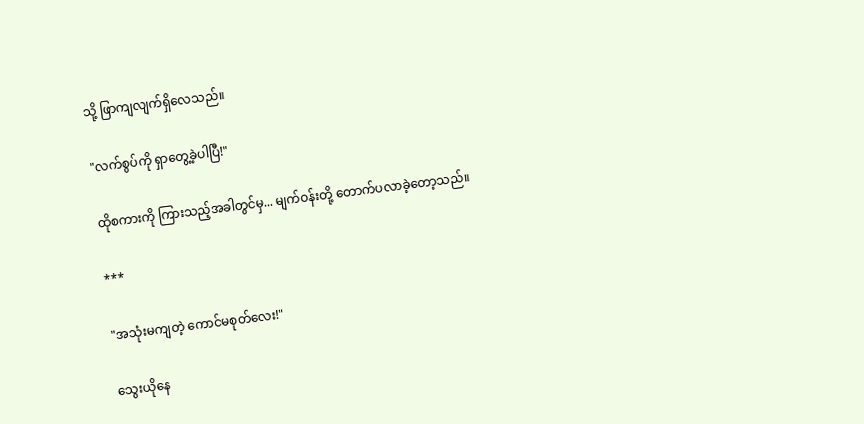သို့ ဖြာကျလျက်ရှိလေသည်။

"လက်စွပ်ကို ရှာတွေ့ခဲ့ပါပြီ!"

ထိုစကားကို ကြားသည့်အခါတွင်မှ... မျက်ဝန်းတို့ တောက်ပလာခဲ့တော့သည်။

***

"အသုံးမကျတဲ့ ကောင်မစုတ်လေး!"

သွေးယိုနေ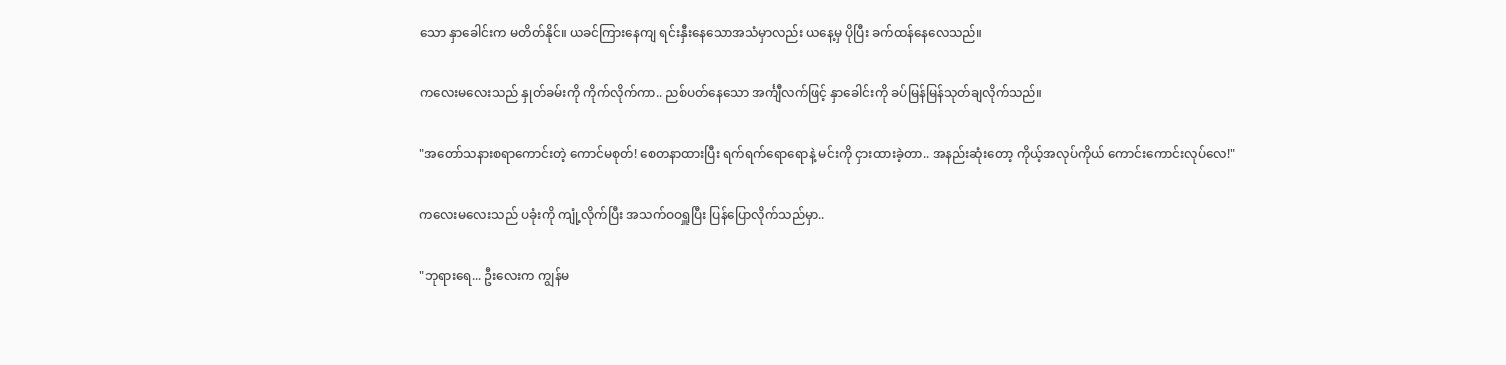သော နှာခေါင်းက မတိတ်နိုင်။ ယခင်ကြားနေကျ ရင်းနှီးနေသောအသံမှာလည်း ယနေ့မှ ပိုပြီး ခက်ထန်နေလေသည်။

ကလေးမလေးသည် နှုတ်ခမ်းကို ကိုက်လိုက်ကာ.. ညစ်ပတ်နေသော အင်္ကျီလက်ဖြင့် နှာခေါင်းကို ခပ်မြန်မြန်သုတ်ချလိုက်သည်။

"အတော်သနားစရာကောင်းတဲ့ ကောင်မစုတ်! စေတနာထားပြီး ရက်ရက်ရောရောနဲ့ မင်းကို ငှားထားခဲ့တာ.. အနည်းဆုံးတော့ ကိုယ့်အလုပ်ကိုယ် ကောင်းကောင်းလုပ်လေ!"

ကလေးမလေးသည် ပခုံးကို ကျုံ့လိုက်ပြီး အသက်ဝဝရှူပြီး ပြန်ပြောလိုက်သည်မှာ..

"ဘုရားရေ... ဦးလေးက ကျွန်မ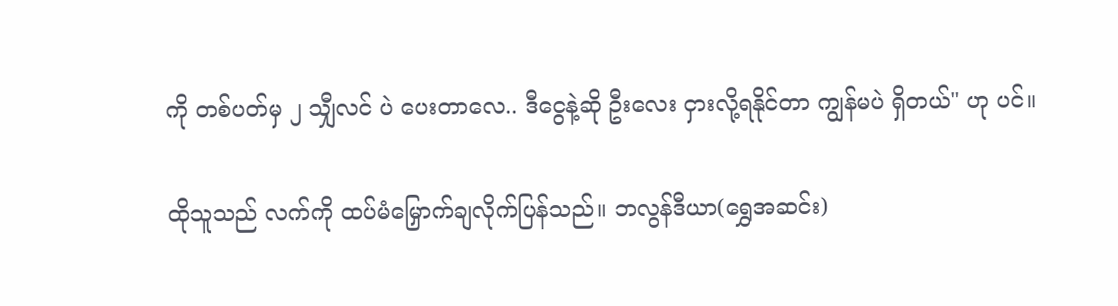ကို တစ်ပတ်မှ ၂ သျှီလင် ပဲ ပေးတာလေ.. ဒီငွေနဲ့ဆို ဦးလေး ငှားလို့ရနိုင်တာ ကျွန်မပဲ ရှိတယ်" ဟု ပင်။

ထိုသူသည် လက်ကို ထပ်မံမြှောက်ချလိုက်ပြန်သည်။ ဘလွန်ဒီယာ(ရွှေအဆင်း)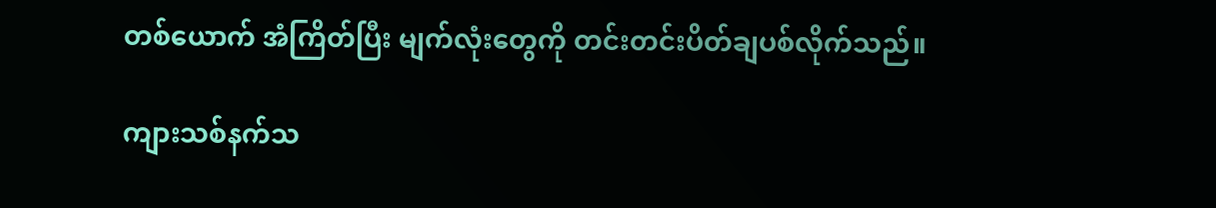တစ်ယောက် အံကြိတ်ပြီး မျက်လုံးတွေကို တင်းတင်းပိတ်ချပစ်လိုက်သည်။

ကျားသစ်နက်သ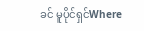ခင် မူပိုင်ရှင်Where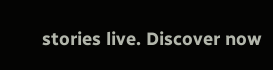stories live. Discover now